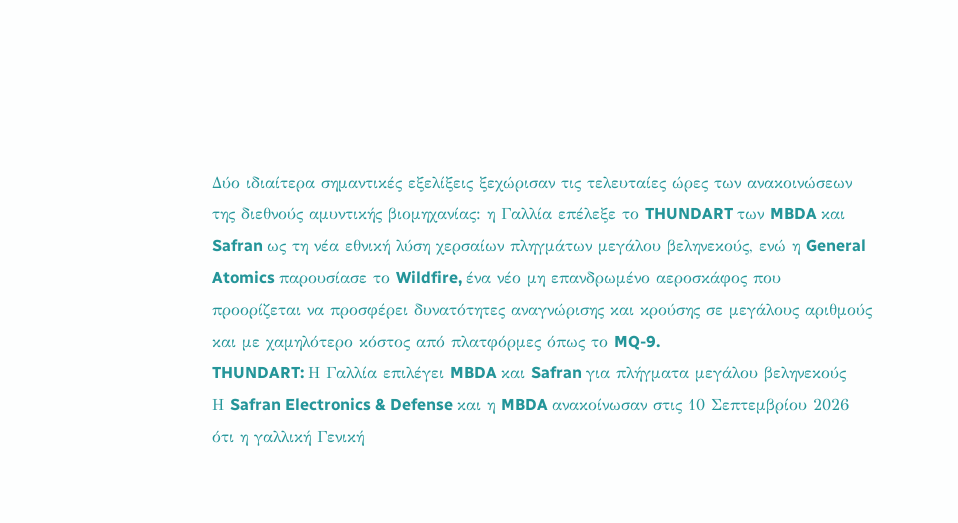Δύο ιδιαίτερα σημαντικές εξελίξεις ξεχώρισαν τις τελευταίες ώρες των ανακοινώσεων της διεθνούς αμυντικής βιομηχανίας: η Γαλλία επέλεξε το THUNDART των MBDA και Safran ως τη νέα εθνική λύση χερσαίων πληγμάτων μεγάλου βεληνεκούς, ενώ η General Atomics παρουσίασε το Wildfire, ένα νέο μη επανδρωμένο αεροσκάφος που προορίζεται να προσφέρει δυνατότητες αναγνώρισης και κρούσης σε μεγάλους αριθμούς και με χαμηλότερο κόστος από πλατφόρμες όπως το MQ-9.
THUNDART: Η Γαλλία επιλέγει MBDA και Safran για πλήγματα μεγάλου βεληνεκούς
Η Safran Electronics & Defense και η MBDA ανακοίνωσαν στις 10 Σεπτεμβρίου 2026 ότι η γαλλική Γενική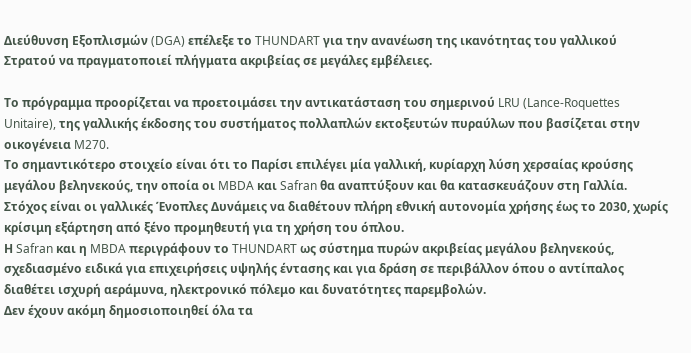Διεύθυνση Εξοπλισμών (DGA) επέλεξε το THUNDART για την ανανέωση της ικανότητας του γαλλικού Στρατού να πραγματοποιεί πλήγματα ακριβείας σε μεγάλες εμβέλειες.

Το πρόγραμμα προορίζεται να προετοιμάσει την αντικατάσταση του σημερινού LRU (Lance-Roquettes Unitaire), της γαλλικής έκδοσης του συστήματος πολλαπλών εκτοξευτών πυραύλων που βασίζεται στην οικογένεια M270.
Το σημαντικότερο στοιχείο είναι ότι το Παρίσι επιλέγει μία γαλλική, κυρίαρχη λύση χερσαίας κρούσης μεγάλου βεληνεκούς, την οποία οι MBDA και Safran θα αναπτύξουν και θα κατασκευάζουν στη Γαλλία. Στόχος είναι οι γαλλικές Ένοπλες Δυνάμεις να διαθέτουν πλήρη εθνική αυτονομία χρήσης έως το 2030, χωρίς κρίσιμη εξάρτηση από ξένο προμηθευτή για τη χρήση του όπλου.
Η Safran και η MBDA περιγράφουν το THUNDART ως σύστημα πυρών ακριβείας μεγάλου βεληνεκούς, σχεδιασμένο ειδικά για επιχειρήσεις υψηλής έντασης και για δράση σε περιβάλλον όπου ο αντίπαλος διαθέτει ισχυρή αεράμυνα, ηλεκτρονικό πόλεμο και δυνατότητες παρεμβολών.
Δεν έχουν ακόμη δημοσιοποιηθεί όλα τα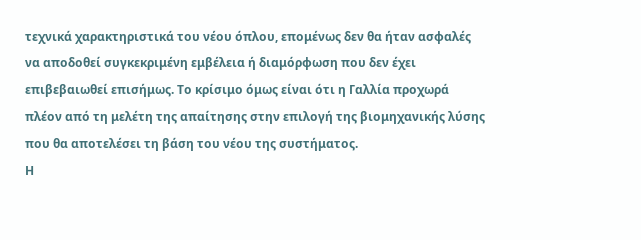τεχνικά χαρακτηριστικά του νέου όπλου, επομένως δεν θα ήταν ασφαλές να αποδοθεί συγκεκριμένη εμβέλεια ή διαμόρφωση που δεν έχει επιβεβαιωθεί επισήμως. Το κρίσιμο όμως είναι ότι η Γαλλία προχωρά πλέον από τη μελέτη της απαίτησης στην επιλογή της βιομηχανικής λύσης που θα αποτελέσει τη βάση του νέου της συστήματος.
Η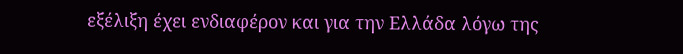εξέλιξη έχει ενδιαφέρον και για την Ελλάδα λόγω της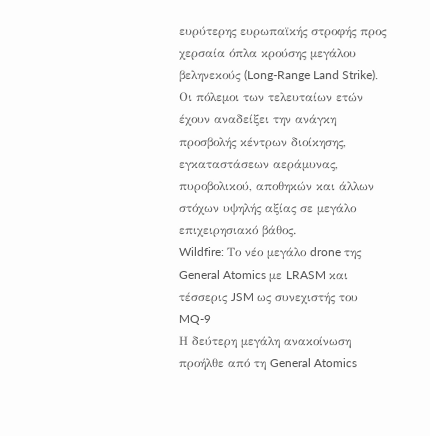ευρύτερης ευρωπαϊκής στροφής προς χερσαία όπλα κρούσης μεγάλου βεληνεκούς (Long-Range Land Strike). Οι πόλεμοι των τελευταίων ετών έχουν αναδείξει την ανάγκη προσβολής κέντρων διοίκησης, εγκαταστάσεων αεράμυνας, πυροβολικού, αποθηκών και άλλων στόχων υψηλής αξίας σε μεγάλο επιχειρησιακό βάθος.
Wildfire: Το νέο μεγάλο drone της General Atomics με LRASM και τέσσερις JSM ως συνεχιστής του MQ-9
Η δεύτερη μεγάλη ανακοίνωση προήλθε από τη General Atomics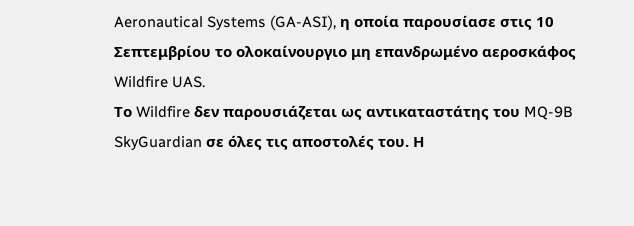Aeronautical Systems (GA-ASI), η οποία παρουσίασε στις 10 Σεπτεμβρίου το ολοκαίνουργιο μη επανδρωμένο αεροσκάφος Wildfire UAS.
Το Wildfire δεν παρουσιάζεται ως αντικαταστάτης του MQ-9B SkyGuardian σε όλες τις αποστολές του. Η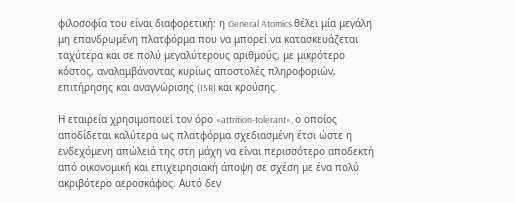φιλοσοφία του είναι διαφορετική: η General Atomics θέλει μία μεγάλη μη επανδρωμένη πλατφόρμα που να μπορεί να κατασκευάζεται ταχύτερα και σε πολύ μεγαλύτερους αριθμούς, με μικρότερο κόστος, αναλαμβάνοντας κυρίως αποστολές πληροφοριών, επιτήρησης και αναγνώρισης (ISR) και κρούσης.

Η εταιρεία χρησιμοποιεί τον όρο «attrition-tolerant», ο οποίος αποδίδεται καλύτερα ως πλατφόρμα σχεδιασμένη έτσι ώστε η ενδεχόμενη απώλειά της στη μάχη να είναι περισσότερο αποδεκτή από οικονομική και επιχειρησιακή άποψη σε σχέση με ένα πολύ ακριβότερο αεροσκάφος. Αυτό δεν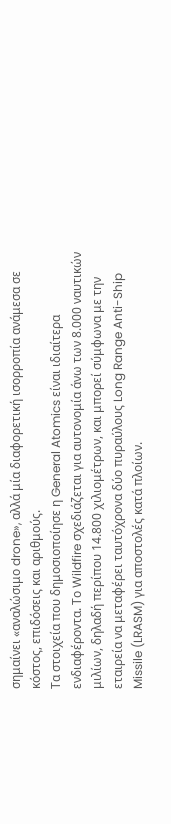σημαίνει «αναλώσιμο drone», αλλά μία διαφορετική ισορροπία ανάμεσα σε κόστος, επιδόσεις και αριθμούς.
Τα στοιχεία που δημοσιοποίησε η General Atomics είναι ιδιαίτερα ενδιαφέροντα. Το Wildfire σχεδιάζεται για αυτονομία άνω των 8.000 ναυτικών μιλίων, δηλαδή περίπου 14.800 χιλιομέτρων, και μπορεί σύμφωνα με την εταιρεία να μεταφέρει ταυτόχρονα δύο πυραύλους Long Range Anti-Ship Missile (LRASM) για αποστολές κατά πλοίων.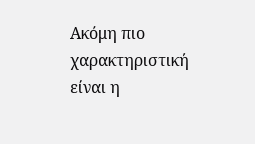Ακόμη πιο χαρακτηριστική είναι η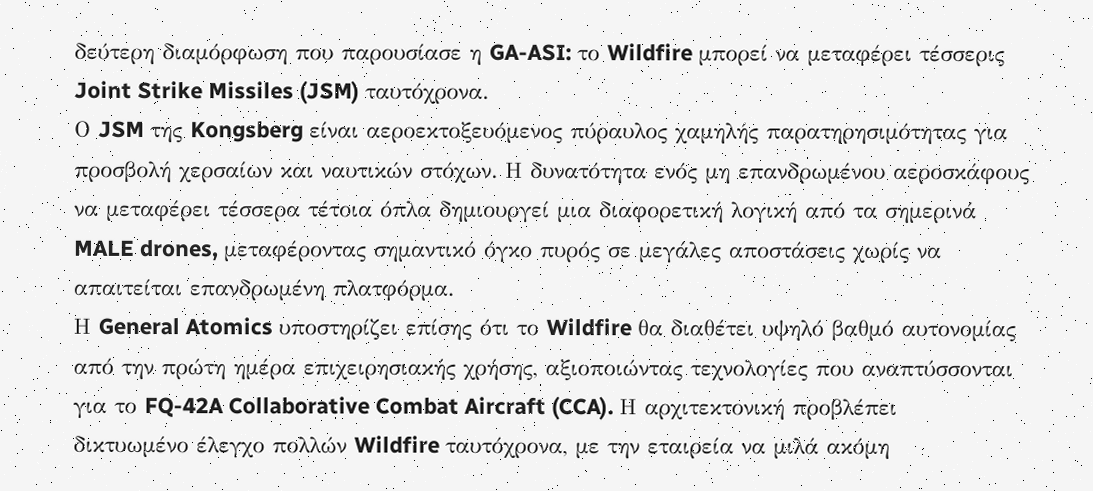δεύτερη διαμόρφωση που παρουσίασε η GA-ASI: το Wildfire μπορεί να μεταφέρει τέσσερις Joint Strike Missiles (JSM) ταυτόχρονα.
Ο JSM της Kongsberg είναι αεροεκτοξευόμενος πύραυλος χαμηλής παρατηρησιμότητας για προσβολή χερσαίων και ναυτικών στόχων. Η δυνατότητα ενός μη επανδρωμένου αεροσκάφους να μεταφέρει τέσσερα τέτοια όπλα δημιουργεί μια διαφορετική λογική από τα σημερινά MALE drones, μεταφέροντας σημαντικό όγκο πυρός σε μεγάλες αποστάσεις χωρίς να απαιτείται επανδρωμένη πλατφόρμα.
Η General Atomics υποστηρίζει επίσης ότι το Wildfire θα διαθέτει υψηλό βαθμό αυτονομίας από την πρώτη ημέρα επιχειρησιακής χρήσης, αξιοποιώντας τεχνολογίες που αναπτύσσονται για το FQ-42A Collaborative Combat Aircraft (CCA). Η αρχιτεκτονική προβλέπει δικτυωμένο έλεγχο πολλών Wildfire ταυτόχρονα, με την εταιρεία να μιλά ακόμη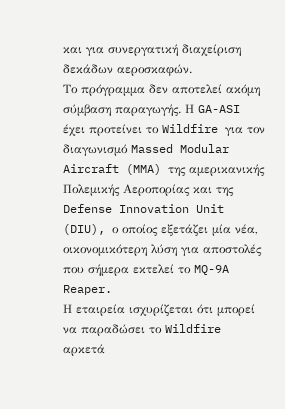και για συνεργατική διαχείριση δεκάδων αεροσκαφών.
Το πρόγραμμα δεν αποτελεί ακόμη σύμβαση παραγωγής. Η GA-ASI έχει προτείνει το Wildfire για τον διαγωνισμό Massed Modular Aircraft (MMA) της αμερικανικής Πολεμικής Αεροπορίας και της Defense Innovation Unit (DIU), ο οποίος εξετάζει μία νέα, οικονομικότερη λύση για αποστολές που σήμερα εκτελεί το MQ-9A Reaper.
Η εταιρεία ισχυρίζεται ότι μπορεί να παραδώσει το Wildfire αρκετά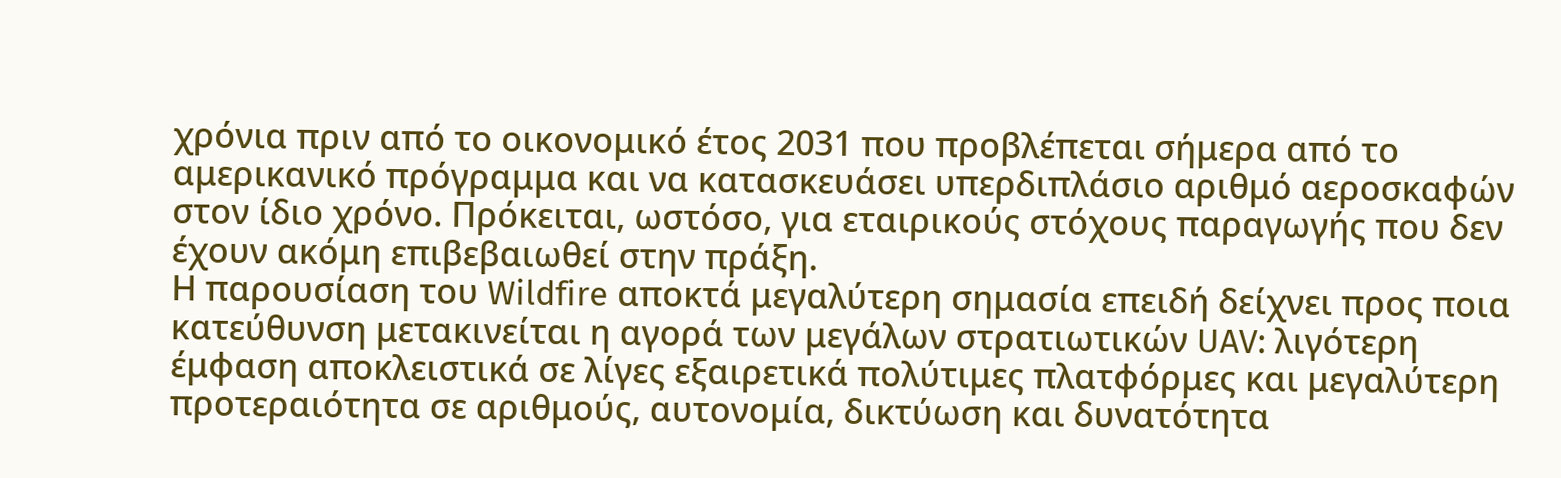χρόνια πριν από το οικονομικό έτος 2031 που προβλέπεται σήμερα από το αμερικανικό πρόγραμμα και να κατασκευάσει υπερδιπλάσιο αριθμό αεροσκαφών στον ίδιο χρόνο. Πρόκειται, ωστόσο, για εταιρικούς στόχους παραγωγής που δεν έχουν ακόμη επιβεβαιωθεί στην πράξη.
Η παρουσίαση του Wildfire αποκτά μεγαλύτερη σημασία επειδή δείχνει προς ποια κατεύθυνση μετακινείται η αγορά των μεγάλων στρατιωτικών UAV: λιγότερη έμφαση αποκλειστικά σε λίγες εξαιρετικά πολύτιμες πλατφόρμες και μεγαλύτερη προτεραιότητα σε αριθμούς, αυτονομία, δικτύωση και δυνατότητα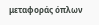μεταφοράς όπλων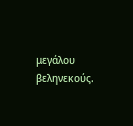μεγάλου βεληνεκούς.